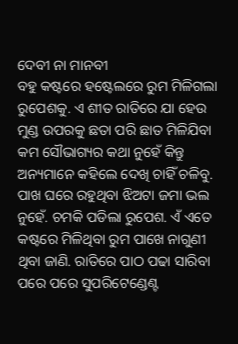ଦେବୀ ନା ମାନବୀ
ବହୁ କଷ୍ଟରେ ହଷ୍ଟେଲରେ ରୁମ ମିଳିଗଲା ରୁପେଶକୁ. ଏ ଶୀତ ରାତିରେ ଯା ହେଉ ମୁଣ୍ଡ ଉପରକୁ ଛତା ପରି ଛାତ ମିଳିଯିବା କମ ସୌଭାଗ୍ୟର କଥା ନୁହେଁ କିନ୍ତୁ ଅନ୍ୟମାନେ କହିଲେ ଦେଖି ଚାହିଁ ଚଳିବୁ. ପାଖ ଘରେ ରହୁଥିବା ଝିଅଟା ଜମା ଭଲ ନୁହେଁ. ଚମକି ପଡିଲା ରୁପେଶ. ଏଁ ଏତେ କଷ୍ଟରେ ମିଳିଥିବା ରୁମ ପାଖେ ନାଗୁଣୀ ଥିବା ଜାଣି. ରାତିରେ ପାଠ ପଢା ସାରିବା ପରେ ପରେ ସୁପରିଟେଣ୍ଡେଣ୍ଟ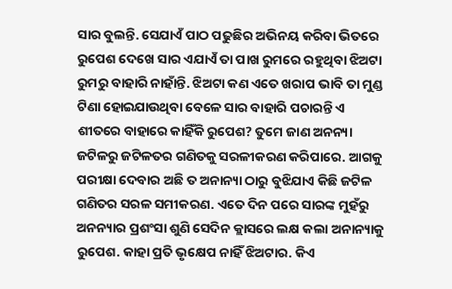ସାର ବୁଲନ୍ତି. ସେଯାଏଁ ପାଠ ପଢୁଛିର ଅଭିନୟ କରିବା ଭିତରେ ରୁପେଶ ଦେଖେ ସାର ଏଯାଏଁ ତା ପାଖ ରୁମରେ ରହୁଥିବା ଝିଅଟା ରୁମରୁ ବାହାରି ନାହାଁନ୍ତି. ଝିଅଟା କଣ ଏତେ ଖରାପ ଭାବି ତା ମୁଣ୍ଡ ଟିଣା ହୋଇଯାଉଥିବା ବେଳେ ସାର ବାହାରି ପଚାରନ୍ତି ଏ ଶୀତରେ ବାହାରେ କାହିଁକି ରୁପେଶ? ତୁମେ ଜାଣ ଅନନ୍ୟା ଜଟିଳରୁ ଜଟିଳତର ଗଣିତକୁ ସରଳୀକରଣ କରିପାରେ. ଆଗକୁ ପରୀକ୍ଷା ଦେବାର ଅଛି ତ ଅନାନ୍ୟା ଠାରୁ ବୁଝିଯାଏ କିଛି ଜଟିଳ ଗଣିତର ସରଳ ସମୀକରଣ. ଏତେ ଦିନ ପରେ ସାରଙ୍କ ମୁହଁରୁ ଅନନ୍ୟାର ପ୍ରଶଂସା ଶୁଣି ସେଦିନ କ୍ଲାସରେ ଲକ୍ଷ କଲା ଅନାନ୍ୟାକୁ ରୁପେଶ. କାହା ପ୍ରତି ଭୃକ୍ଷେପ ନାହିଁ ଝିଅଟାର. କିଏ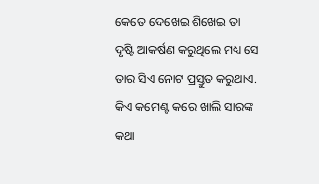କେତେ ଦେଖେଇ ଶିଖେଇ ତା ଦୃଷ୍ଟି ଆକର୍ଷଣ କରୁଥିଲେ ମଧ୍ୟ ସେ ତାର ସିଏ ନୋଟ ପ୍ରସ୍ତୁତ କରୁଥାଏ. କିଏ କମେଣ୍ଟ କରେ ଖାଲି ସାରଙ୍କ କଥା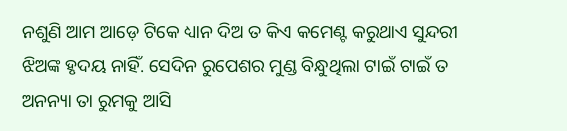ନଶୁଣି ଆମ ଆଡ଼େ ଟିକେ ଧ୍ୟାନ ଦିଅ ତ କିଏ କମେଣ୍ଟ କରୁଥାଏ ସୁନ୍ଦରୀ ଝିଅଙ୍କ ହୃଦୟ ନାହିଁ. ସେଦିନ ରୁପେଶର ମୁଣ୍ଡ ବିନ୍ଧୁଥିଲା ଟାଇଁ ଟାଇଁ ତ ଅନନ୍ୟା ତା ରୁମକୁ ଆସି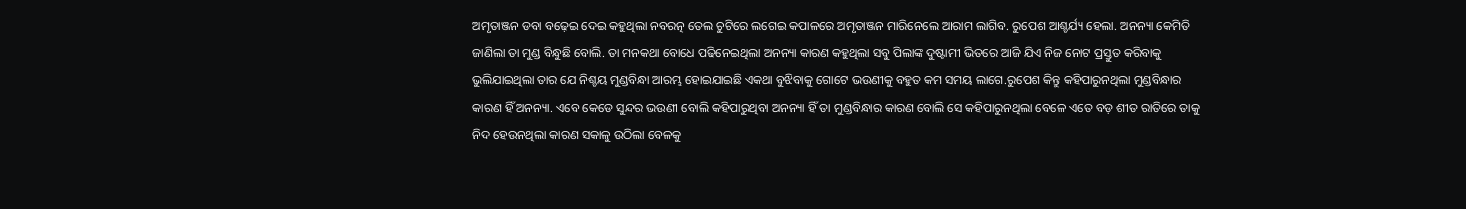ଅମୃତାଞ୍ଜନ ଡବା ବଢ଼େଇ ଦେଇ କହୁଥିଲା ନବରତ୍ନ ତେଲ ଚୁଟିରେ ଲଗେଇ କପାଳରେ ଅମୃତାଞ୍ଜନ ମାରିନେଲେ ଆରାମ ଲାଗିବ. ରୁପେଶ ଆଶ୍ଚର୍ଯ୍ୟ ହେଲା. ଅନନ୍ୟା କେମିତି ଜାଣିଲା ତା ମୁଣ୍ଡ ବିନ୍ଧୁଛି ବୋଲି. ତା ମନକଥା ବୋଧେ ପଢିନେଇଥିଲା ଅନନ୍ୟା କାରଣ କହୁଥିଲା ସବୁ ପିଲାଙ୍କ ଦୁଷ୍ଟାମୀ ଭିତରେ ଆଜି ଯିଏ ନିଜ ନୋଟ ପ୍ରସ୍ତୁତ କରିବାକୁ ଭୁଲିଯାଇଥିଲା ତାର ଯେ ନିଶ୍ଚୟ ମୁଣ୍ଡବିନ୍ଧା ଆରମ୍ଭ ହୋଇଯାଇଛି ଏକଥା ବୁଝିବାକୁ ଗୋଟେ ଭଉଣୀକୁ ବହୁତ କମ ସମୟ ଲାଗେ.ରୁପେଶ କିନ୍ତୁ କହିପାରୁନଥିଲା ମୁଣ୍ଡବିନ୍ଧାର କାରଣ ହିଁ ଅନନ୍ୟା. ଏବେ କେଡେ ସୁନ୍ଦର ଭଉଣୀ ବୋଲି କହିପାରୁଥିବା ଅନନ୍ୟା ହିଁ ତା ମୁଣ୍ଡବିନ୍ଧାର କାରଣ ବୋଲି ସେ କହିପାରୁନଥିଲା ବେଳେ ଏତେ ବଡ଼ ଶୀତ ରାତିରେ ତାକୁ ନିଦ ହେଉନଥିଲା କାରଣ ସକାଳୁ ଉଠିଲା ବେଳକୁ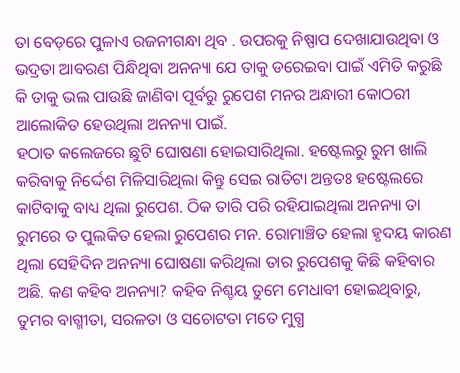ତା ବେଡ଼ରେ ପୁଳାଏ ରଜନୀଗନ୍ଧା ଥିବ . ଉପରକୁ ନିଷ୍ପାପ ଦେଖାଯାଉଥିବା ଓ ଭଦ୍ରତା ଆବରଣ ପିନ୍ଧିଥିବା ଅନନ୍ୟା ଯେ ତାକୁ ଡରେଇବା ପାଇଁ ଏମିତି କରୁଛି କି ତାକୁ ଭଲ ପାଉଛି ଜାଣିବା ପୂର୍ବରୁ ରୁପେଶ ମନର ଅନ୍ଧାରୀ କୋଠରୀ ଆଲୋକିତ ହେଉଥିଲା ଅନନ୍ୟା ପାଇଁ.
ହଠାତ କଲେଜରେ ଛୁଟି ଘୋଷଣା ହୋଇସାରିଥିଲା. ହଷ୍ଟେଲରୁ ରୁମ ଖାଲି କରିବାକୁ ନିର୍ଦ୍ଦେଶ ମିଳିସାରିଥିଲା କିନ୍ତୁ ସେଇ ରାତିଟା ଅନ୍ତତଃ ହଷ୍ଟେଲରେ କାଟିବାକୁ ବାଧ୍ୟ ଥିଲା ରୁପେଶ. ଠିକ ତାରି ପରି ରହିଯାଇଥିଲା ଅନନ୍ୟା ତା ରୁମରେ ତ ପୁଲକିତ ହେଲା ରୁପେଶର ମନ. ରୋମାଞ୍ଚିତ ହେଲା ହୃଦୟ କାରଣ ଥିଲା ସେହିଦିନ ଅନନ୍ୟା ଘୋଷଣା କରିଥିଲା ତାର ରୁପେଶକୁ କିଛି କହିବାର ଅଛି. କଣ କହିବ ଅନନ୍ୟା? କହିବ ନିଶ୍ଚୟ ତୁମେ ମେଧାବୀ ହୋଇଥିବାରୁ, ତୁମର ବାଗ୍ମୀତା, ସରଳତା ଓ ସଚୋଟତା ମତେ ମୁଗ୍ଧ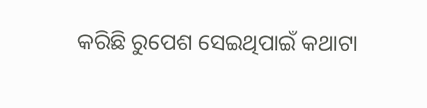କରିଛି ରୁପେଶ ସେଇଥିପାଇଁ କଥାଟା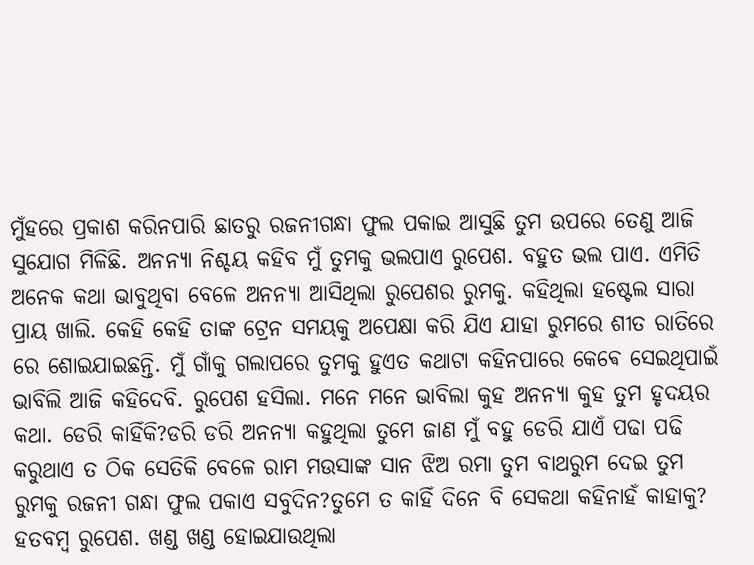ମୁଁହରେ ପ୍ରକାଶ କରିନପାରି ଛାତରୁ ରଜନୀଗନ୍ଧା ଫୁଲ ପକାଇ ଆସୁଛି ତୁମ ଉପରେ ତେଣୁ ଆଜି ସୁଯୋଗ ମିଳିଛି. ଅନନ୍ୟା ନିଶ୍ଚୟ କହିବ ମୁଁ ତୁମକୁ ଭଲପାଏ ରୁପେଶ. ବହୁତ ଭଲ ପାଏ. ଏମିତି ଅନେକ କଥା ଭାବୁଥିବା ବେଳେ ଅନନ୍ୟା ଆସିଥିଲା ରୁପେଶର ରୁମକୁ. କହିଥିଲା ହଷ୍ଟେଲ ସାରା ପ୍ରାୟ ଖାଲି. କେହି କେହି ତାଙ୍କ ଟ୍ରେନ ସମୟକୁ ଅପେକ୍ଷା କରି ଯିଏ ଯାହା ରୁମରେ ଶୀତ ରାତିରେ ରେ ଶୋଇଯାଇଛନ୍ତି. ମୁଁ ଗାଁକୁ ଗଲାପରେ ତୁମକୁ ହୁଏତ କଥାଟା କହିନପାରେ କେଵେ ସେଇଥିପାଇଁ ଭାବିଲି ଆଜି କହିଦେବି. ରୁପେଶ ହସିଲା. ମନେ ମନେ ଭାବିଲା କୁହ ଅନନ୍ୟା କୁହ ତୁମ ହୃଦୟର କଥା. ଡେରି କାହିଁକି?ଡରି ଡରି ଅନନ୍ୟା କହୁଥିଲା ତୁମେ ଜାଣ ମୁଁ ବହୁ ଡେରି ଯାଏଁ ପଢା ପଢି କରୁଥାଏ ତ ଠିକ ସେତିକି ବେଳେ ରାମ ମଉସାଙ୍କ ସାନ ଝିଅ ରମା ତୁମ ବାଥରୁମ ଦେଇ ତୁମ ରୁମକୁ ରଜନୀ ଗନ୍ଧା ଫୁଲ ପକାଏ ସବୁଦିନ?ତୁମେ ତ କାହିଁ ଦିନେ ବି ସେକଥା କହିନାହଁ କାହାକୁ? ହତବମ୍ବ ରୁପେଶ. ଖଣ୍ଡ ଖଣ୍ଡ ହୋଇଯାଉଥିଲା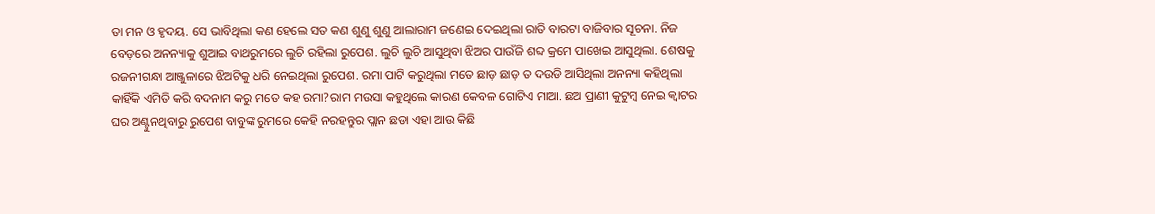ତା ମନ ଓ ହୃଦୟ. ସେ ଭାବିଥିଲା କଣ ହେଲେ ସତ କଣ ଶୁଣୁ ଶୁଣୁ ଆଲାରାମ ଜଣେଇ ଦେଇଥିଲା ରାତି ବାରଟା ବାଜିବାର ସୂଚନା. ନିଜ ବେଡ଼ରେ ଅନନ୍ୟାକୁ ଶୁଆଇ ବାଥରୁମରେ ଲୁଚି ରହିଲା ରୁପେଶ. ଲୁଚି ଲୁଚି ଆସୁଥିବା ଝିଅର ପାଉଁଜି ଶବ୍ଦ କ୍ରମେ ପାଖେଇ ଆସୁଥିଲା. ଶେଷକୁ ରଜନୀଗନ୍ଧା ଆଞ୍ଜୁଳାରେ ଝିଅଟିକୁ ଧରି ନେଇଥିଲା ରୁପେଶ. ରମା ପାଟି କରୁଥିଲା ମତେ ଛାଡ଼ ଛାଡ଼ ତ ଦଉଡି ଆସିଥିଲା ଅନନ୍ୟା କହିଥିଲା କାହିଁକି ଏମିତି କରି ବଦନାମ କରୁ ମତେ କହ ରମା?ରାମ ମଉସା କହୁଥିଲେ କାରଣ କେବଳ ଗୋଟିଏ ମାଆ. ଛଅ ପ୍ରାଣୀ କୁଟୁମ୍ବ ନେଇ କ୍ଵାଟର ଘର ଅଣ୍ଟୁନଥିବାରୁ ରୁପେଶ ବାବୁଙ୍କ ରୁମରେ କେହି ନରହନ୍ତୁର ପ୍ଲାନ ଛଡା ଏହା ଆଉ କିଛି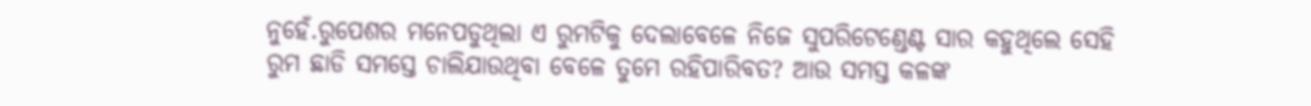ନୁହେଁ.ରୁପେଶର ମନେପଡୁଥିଲା ଏ ରୁମଟିକୁ ଦେଲାବେଳେ ନିଜେ ସୁପରିଟେଣ୍ଡେଣ୍ଟ ସାର କହୁଥିଲେ ସେହି ରୁମ ଛାଡି ସମସ୍ତେ ଚାଲିଯାଉଥିବା ବେଳେ ତୁମେ ରହିପାରିବତ? ଆଉ ସମସ୍ତ କଳଙ୍କ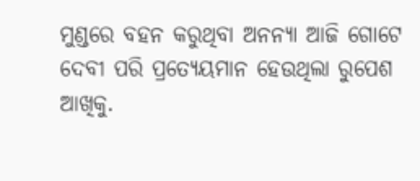ମୁଣ୍ଡରେ ବହନ କରୁଥିବା ଅନନ୍ୟା ଆଜି ଗୋଟେ ଦେବୀ ପରି ପ୍ରତ୍ୟେୟମାନ ହେଉଥିଲା ରୁପେଶ ଆଖିକୁ.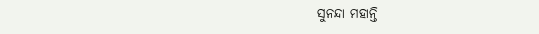ସୁନନ୍ଦା ମହାନ୍ତି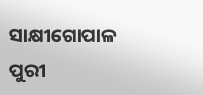ସାକ୍ଷୀଗୋପାଳ
ପୁରୀ